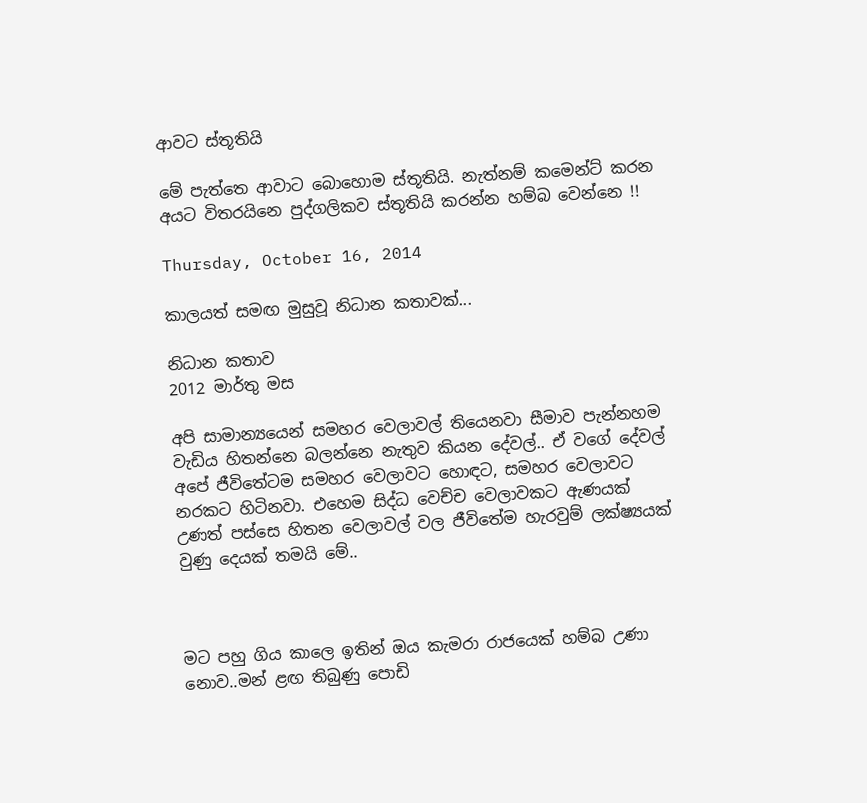ආවට ස්තූතියි

මේ පැත්තෙ ආවාට බොහොම ස්තූතියි. නැත්නම් කමෙන්ට් කරන අයට විතරයිනෙ පුද්ගලිකව ස්තූතියි කරන්න හම්බ වෙන්නෙ !!

Thursday, October 16, 2014

කාලයත් සමඟ මුසුවූ නිධාන කතාවක්...

නිධාන කතාව
2012 මාර්තු මස

අපි සාමාන්‍යයෙන් සමහර වෙලාවල් තියෙනවා සීමාව පැන්නහම වැඩිය හිතන්නෙ බලන්නෙ නැතුව කියන දේවල්.. ඒ වගේ දේවල් අපේ ජීවිතේටම සමහර වෙලාවට හොඳට, සමහර වෙලාවට නරකට හිටිනවා. එහෙම සිද්ධ වෙච්ච වෙලාවකට ඇණයක් උණත් පස්සෙ හිතන වෙලාවල් වල ජීවිතේම හැරවුම් ලක්ෂ්‍යයක් වුණු දෙයක් තමයි මේ..



මට පහු ගිය කාලෙ ඉතින් ඔය කැමරා රාජයෙක් හම්බ උණා නොව..මන් ළඟ තිබුණු පොඩි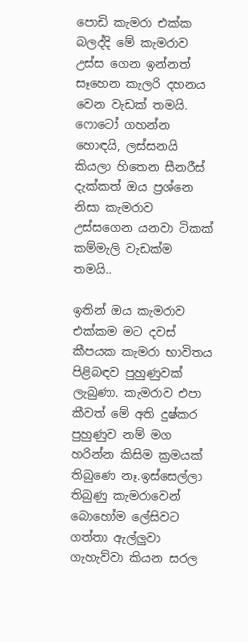පොඩි කැමරා එක්ක බලද්දි මේ කැමරාව උස්ස ගෙන ඉන්නත් සෑහෙන කැලරි දහනය වෙන වැඩක් තමයි. ෆොටෝ ගහන්න හොඳයි, ලස්සනයි කියලා හිතෙන සීනරීස් දැක්කත් ඔය ප්‍රශ්නෙ නිසා කැමරාව උස්සගෙන යනවා ටිකක් කම්මැලි වැඩක්ම තමයි..

ඉතින් ඔය කැමරාව එක්කම මට දවස් කීපයක කැමරා භාවිතය පිළිබඳව පුහුණුවක් ලැබුණා. කැමරාව එපා කීවත් මේ අති දුෂ්කර පුහුණුව නම් මග හරින්න කිසිම ක්‍රමයක් තිබුණෙ නෑ.ඉස්සෙල්ලා තිබුණු කැමරාවෙන් බොහෝම ලේසිවට ගත්තා ඇල්ලුවා ගැහැව්වා කියන සරල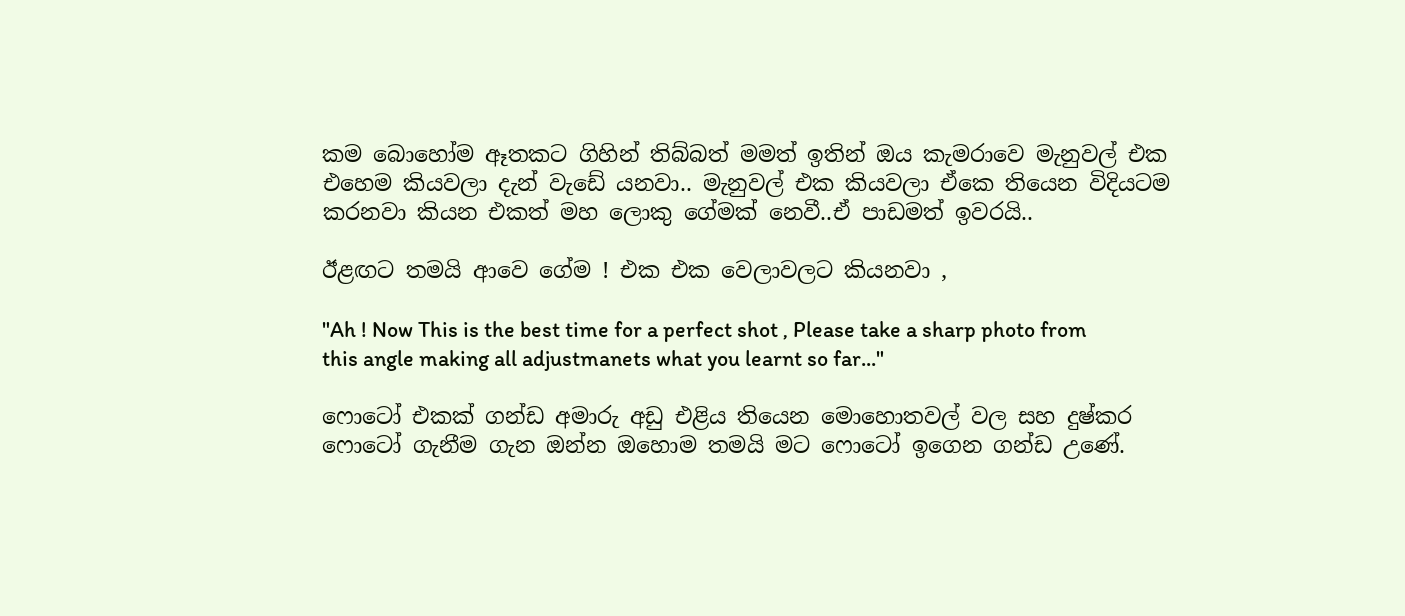කම බොහෝම ඈතකට ගිහින් තිබ්බත් මමත් ඉතින් ඔය කැමරාවෙ මැනුවල් එක එහෙම කියවලා දැන් වැඩේ යනවා.. මැනුවල් එක කියවලා ඒකෙ තියෙන විදියටම කරනවා කියන එකත් මහ ලොකු ගේමක් නෙවී..ඒ පාඩමත් ඉවරයි..

ඊළඟට තමයි ආවෙ ගේම ! එක එක වෙලාවලට කියනවා ,

"Ah ! Now This is the best time for a perfect shot , Please take a sharp photo from this angle making all adjustmanets what you learnt so far..."

ෆොටෝ එකක් ගන්ඩ අමාරු අඩු එළිය තියෙන මොහොතවල් වල සහ දුෂ්කර ෆොටෝ ගැනීම ගැන ඔන්න ඔහොම තමයි මට ෆොටෝ ඉගෙන ගන්ඩ උණේ.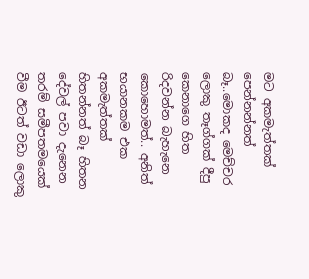මට අකමැත්තක් පෙන්නන්නත් බෑ..මොකද මෙච්චර ලොකු තෑග්ගක් දීපු කෙනාගෙ හිත රිදවන්න බැහැනෙ කොහොමත්.. අනිත් භයානකම එක අකමැත්තක් හිතන්නත් බෑ හිතන දේවල් පවා දැනෙන තරම් සමීපතමයෙක් වීම ඊටත් වඩා ලොකු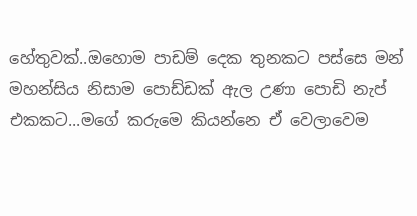හේතුවක්..ඔහොම පාඩම් දෙක තුනකට පස්සෙ මන් මහන්සිය නිසාම පොඩ්ඩක් ඇල උණා පොඩි නැප් එකකට...මගේ කරුමෙ කියන්නෙ ඒ වෙලාවෙම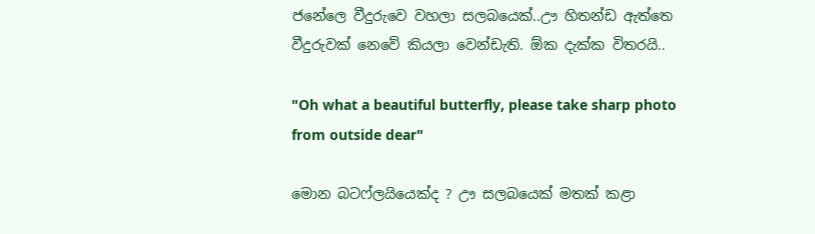ජනේලෙ වීදුරුවෙ වහලා සලබයෙක්..ඌ හිතන්ඩ ඇත්තෙ වීදුරුවක් නෙවේ කියලා වෙන්ඩැති. ඕක දැක්ක විතරයි..

"Oh what a beautiful butterfly, please take sharp photo from outside dear"

මොන බටෆ්ලයියෙක්ද ? ඌ සලබයෙක් මතක් කළා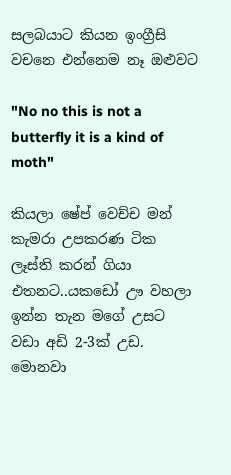සලබයාට කියන ඉංග්‍රීසි වචනෙ එන්නෙම නෑ ඔළුවට

"No no this is not a butterfly it is a kind of moth"

කියලා ෂේප් වෙච්ච මන් කැමරා උපකරණ ටික ලෑස්ති කරන් ගියා එතනට..යකඩෝ ඌ වහලා ඉන්න තැන මගේ උසට වඩා අඩි 2-3ක් උඩ. මොනවා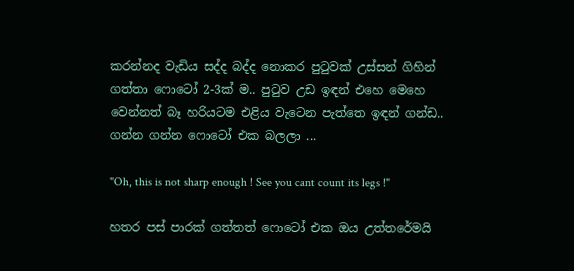කරන්නද වැඩිය සද්ද බද්ද නොකර පුටුවක් උස්සන් ගිහින් ගත්තා ෆොටෝ 2-3ක් ම.. පුටුව උඩ ඉඳන් එහෙ මෙහෙ වෙන්නත් බෑ හරියටම එළිය වැටෙන පැත්තෙ ඉඳන් ගන්ඩ..
ගන්න ගන්න ෆොටෝ එක බලලා ...

"Oh, this is not sharp enough ! See you cant count its legs !"

හතර පස් පාරක් ගත්තත් ෆොටෝ එක ඔය උත්තරේමයි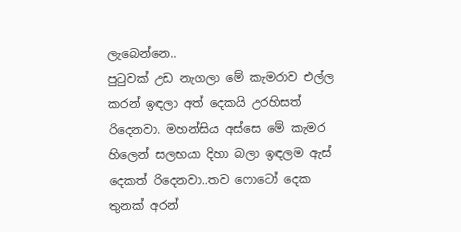ලැබෙන්නෙ..
පුටුවක් උඩ නැගලා මේ කැමරාව එල්ල කරන් ඉඳලා අත් දෙකයි උරහිසත් රිදෙනවා. මහන්සිය අස්සෙ මේ කැමර හිලෙන් සලභයා දිහා බලා ඉඳලම ඇස් දෙකත් රිදෙනවා..තව ෆොටෝ දෙක තුනක් අරන්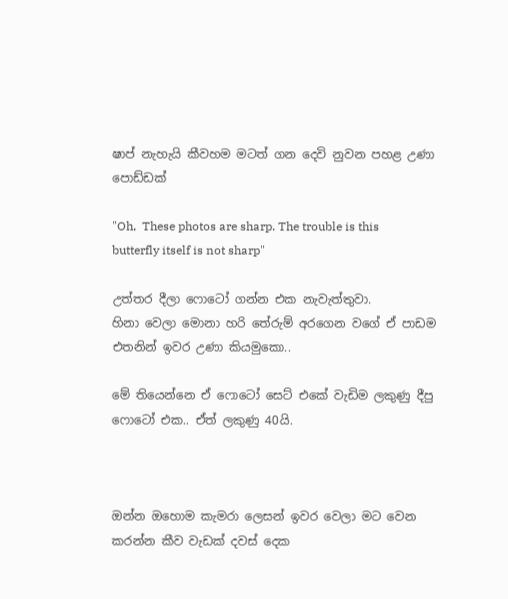ෂාප් නැහැයි කීවහම මටත් ගන දෙවි නුවන පහළ උණා පොඩ්ඩක්

"Oh,  These photos are sharp. The trouble is this butterfly itself is not sharp"

උත්තර දීලා ෆොටෝ ගන්න එක නැවැත්තුවා.
හිනා වෙලා මොනා හරි තේරුම් අරගෙන වගේ ඒ පාඩම එතනින් ඉවර උණා කියමුකො..

මේ තියෙන්නෙ ඒ ෆොටෝ සෙට් එකේ වැඩිම ලකුණු දීපු ෆොටෝ එක.. ඒත් ලකුණු 40යි.



ඔන්න ඔහොම කැමරා ලෙසන් ඉවර වෙලා මට වෙන කරන්න කීව වැඩක් දවස් දෙක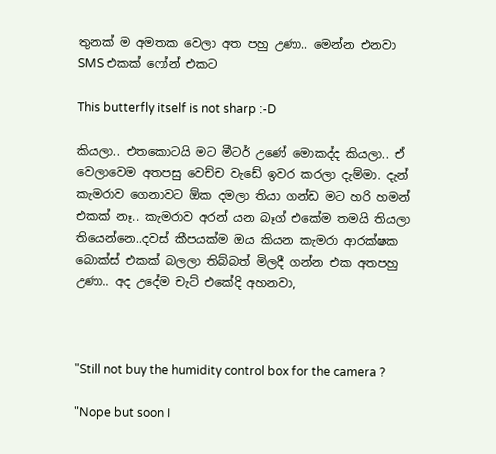තුනක් ම අමතක වෙලා අත පහු උණා.. මෙන්න එනවා SMS එකක් ෆෝන් එකට

This butterfly itself is not sharp :-D

කියලා.. එතකොටයි මට මීටර් උණේ මොකද්ද කියලා.. ඒ වෙලාවෙම අතපසු වෙච්ච වැඩේ ඉවර කරලා දැම්මා. දැන් කැමරාව ගෙනාවට ඕක දමලා තියා ගන්ඩ මට හරි හමන් එකක් නෑ.. කැමරාව අරන් යන බෑග් එකේම තමයි තියලා තියෙන්නෙ..දවස් කීපයක්ම ඔය කියන කැමරා ආරක්ෂක බොක්ස් එකක් බලලා තිබ්බත් මිලදී ගන්න එක අතපහු උණා.. අද උදේම චැට් එකේදි අහනවා,



"Still not buy the humidity control box for the camera ?

"Nope but soon I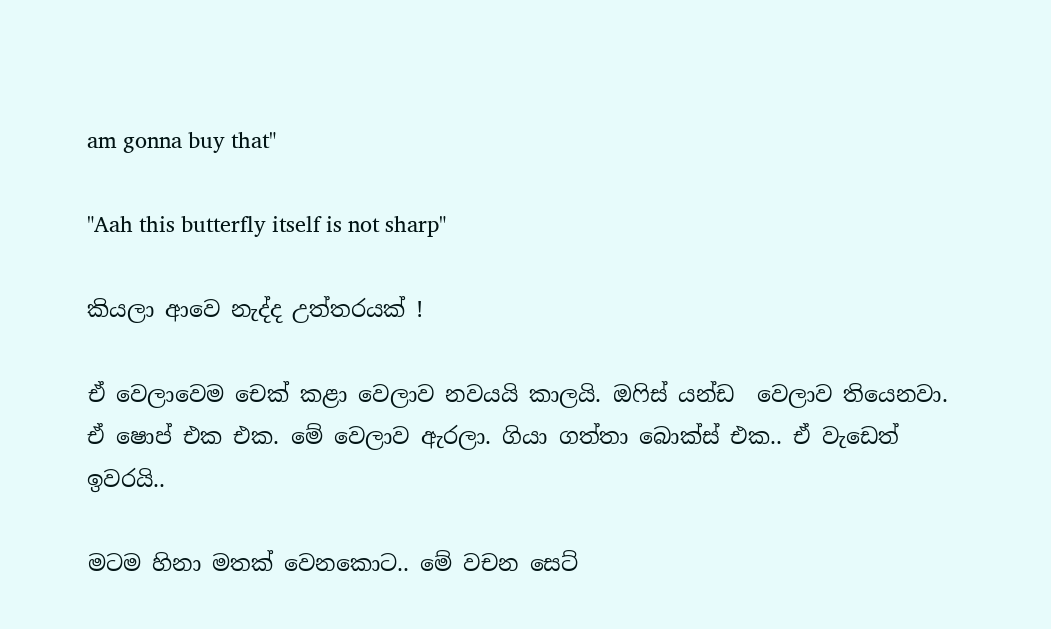am gonna buy that"

"Aah this butterfly itself is not sharp"

කියලා ආවෙ නැද්ද උත්තරයක් !

ඒ වෙලාවෙම චෙක් කළා වෙලාව නවයයි කාලයි. ඔෆිස් යන්ඩ  වෙලාව තියෙනවා. ඒ ෂොප් එක එක. මේ වෙලාව ඇරලා. ගියා ගත්තා බොක්ස් එක.. ඒ වැඩෙත් ඉවරයි..

මටම හිනා මතක් වෙනකොට.. මේ වචන සෙට්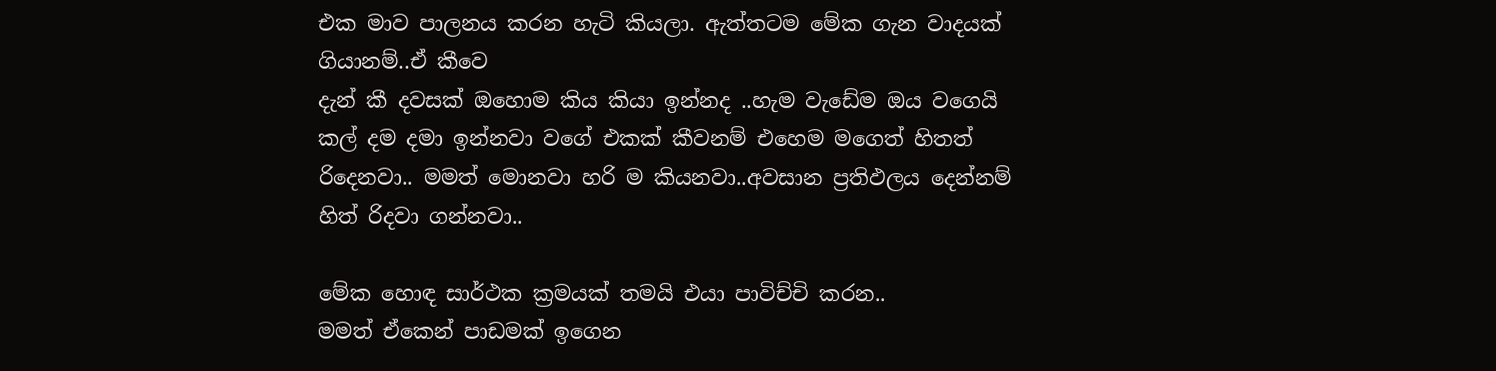එක මාව පාලනය කරන හැටි කියලා. ඇත්තටම මේක ගැන වාදයක් ගියානම්..ඒ කීවෙ
දැන් කී දවසක් ඔහොම කිය කියා ඉන්නද ..හැම වැඩේම ඔය වගෙයි කල් දම දමා ඉන්නවා වගේ එකක් කීවනම් එහෙම මගෙත් හිතත් රිදෙනවා.. මමත් මොනවා හරි ම කියනවා..අවසාන ප්‍රතිඵලය දෙන්නම් හිත් රිදවා ගන්නවා..

මේක හොඳ සාර්ථක ක්‍රමයක් තමයි එයා පාවිච්චි කරන..
මමත් ඒකෙන් පාඩමක් ඉගෙන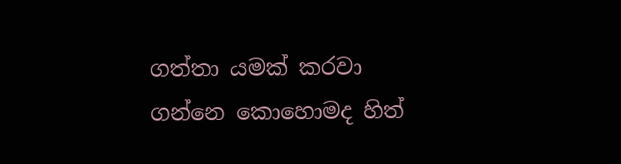ගත්තා යමක් කරවා ගන්නෙ කොහොමද හිත්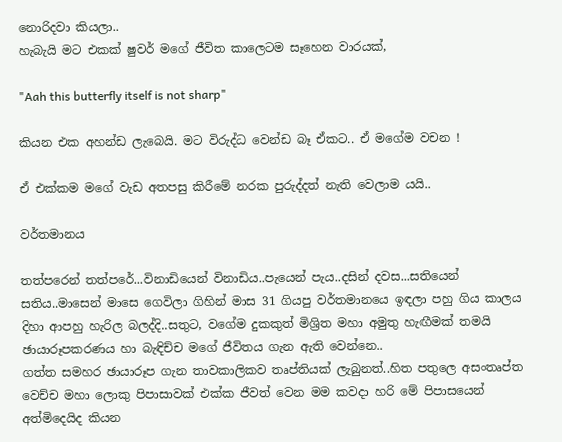නොරිදවා කියලා..
හැබැයි මට එකක් ෂුවර් මගේ ජීවිත කාලෙටම සෑහෙන වාරයක්,

"Aah this butterfly itself is not sharp"

කියන එක අහන්ඩ ලැබෙයි. මට විරුද්ධ වෙන්ඩ බෑ ඒකට.. ඒ මගේම වචන !

ඒ එක්කම මගේ වැඩ අතපසු කිරීමේ නරක පුරුද්දත් නැති වෙලාම යයි..

වර්තමානය

තත්පරෙන් තත්පරේ...විනාඩියෙන් විනාඩිය..පැයෙන් පැය..දසින් දවස...සතියෙන් සතිය..මාසෙන් මාසෙ ගෙවිලා ගිහින් මාස 31 ගියපු වර්තමානයෙ ඉඳලා පහු ගිය කාලය දිහා ආපහු හැරිල බලද්දි..සතුට, වගේම දුකකුත් මිශ්‍රිත මහා අමුතු හැඟීමක් තමයි ඡායාරූපකරණය හා බැඳිච්ච මගේ ජීවිතය ගැන ඇති වෙන්නෙ..
ගත්ත සමහර ඡායාරූප ගැන තාවකාලිකව තෘප්තියක් ලැබුනත්..හිත පතුලෙ අසංතෘප්ත වෙච්ච මහා ලොකු පිපාසාවක් එක්ක ජීවත් වෙන මම කවදා හරි මේ පිපාසයෙන් අත්මිදෙයිද කියන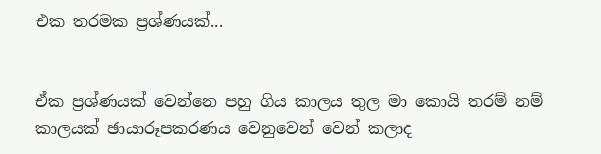එක තරමක ප්‍රශ්ණයක්...


ඒක ප්‍රශ්ණයක් වෙන්නෙ පහු ගිය කාලය තුල මා කොයි තරම් නම් කාලයක් ඡායාරූපකරණය වෙනුවෙන් වෙන් කලාද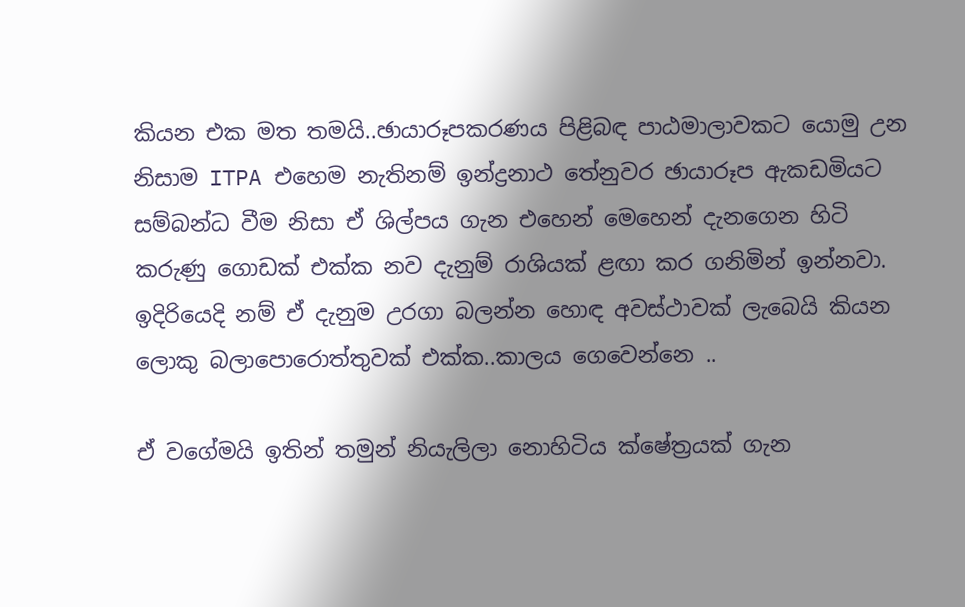කියන එක මත තමයි..ඡායාරූපකරණය පිළිබඳ පාඨමාලාවකට යොමු උන නිසාම ITPA එහෙම නැතිනම් ඉන්ද්‍රනාථ තේනුවර ඡායාරූප ඇකඩමියට සම්බන්ධ වීම නිසා ඒ ශිල්පය ගැන එහෙන් මෙහෙන් දැනගෙන හිටි කරුණු ගොඩක් එක්ක නව දැනුම් රාශියක් ළඟා කර ගනිමින් ඉන්නවා. ඉදිරියෙදි නම් ඒ දැනුම උරගා බලන්න හොඳ අවස්ථාවක් ලැබෙයි කියන ලොකු බලාපොරොත්තුවක් එක්ක..කාලය ගෙවෙන්නෙ ..

ඒ වගේමයි ඉතින් තමුන් නියැලිලා නොහිටිය ක්ෂේත්‍රයක් ගැන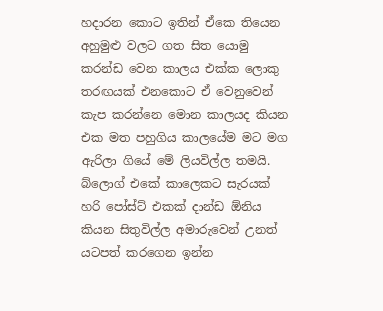හදාරන කොට ඉතින් ඒකෙ තියෙන අහුමුළු වලට ගත සිත යොමු කරන්ඩ වෙන කාලය එක්ක ලොකු තරඟයක් එනකොට ඒ වෙනුවෙන් කැප කරන්නෙ මොන කාලයද කියන එක මත පහුගිය කාලයේම මට මග ඇරිලා ගියේ මේ ලියවිල්ල තමයි. බ්ලොග් එකේ කාලෙකට සැරයක් හරි පෝස්ට් එකක් දාන්ඩ ඕනිය කියන සිතුවිල්ල අමාරුවෙන් උනත් යටපත් කරගෙන ඉන්න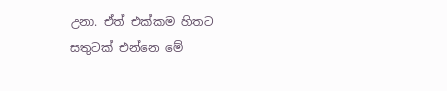උනා. ඒත් එක්කම හිතට සතුටක් එන්නෙ මේ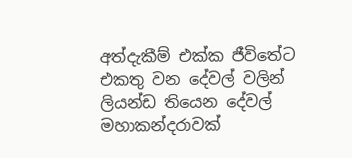අත්දැකීම් එක්ක ජීවිතේට එකතු වන දේවල් වලින් ලියන්ඩ තියෙන දේවල් මහාකන්දරාවක්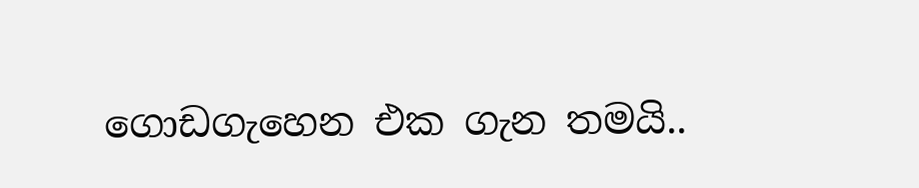ගොඩගැහෙන එක ගැන තමයි..